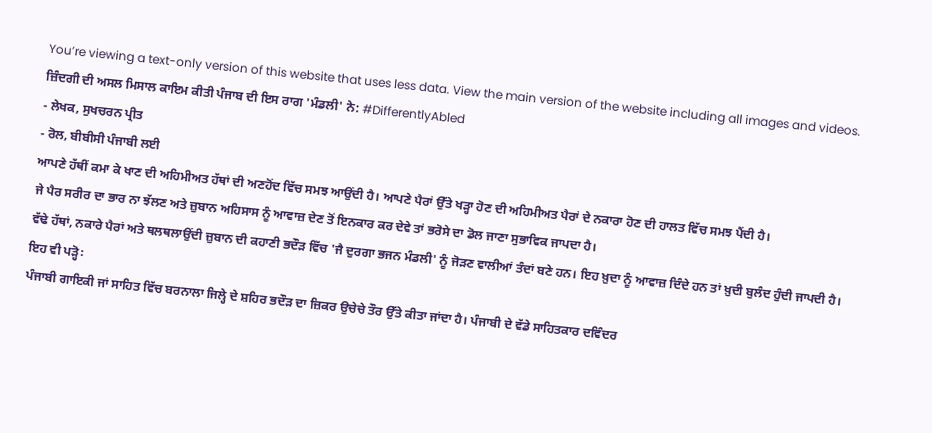You’re viewing a text-only version of this website that uses less data. View the main version of the website including all images and videos.
ਜ਼ਿੰਦਗੀ ਦੀ ਅਸਲ ਮਿਸਾਲ ਕਾਇਮ ਕੀਤੀ ਪੰਜਾਬ ਦੀ ਇਸ ਰਾਗ 'ਮੰਡਲੀ' ਨੇ: #DifferentlyAbled
- ਲੇਖਕ, ਸੁਖਚਰਨ ਪ੍ਰੀਤ
- ਰੋਲ, ਬੀਬੀਸੀ ਪੰਜਾਬੀ ਲਈ
ਆਪਣੇ ਹੱਥੀਂ ਕਮਾ ਕੇ ਖਾਣ ਦੀ ਅਹਿਮੀਅਤ ਹੱਥਾਂ ਦੀ ਅਣਹੋਂਦ ਵਿੱਚ ਸਮਝ ਆਉਂਦੀ ਹੈ। ਆਪਣੇ ਪੈਰਾਂ ਉੱਤੇ ਖੜ੍ਹਾ ਹੋਣ ਦੀ ਅਹਿਮੀਅਤ ਪੈਰਾਂ ਦੇ ਨਕਾਰਾ ਹੋਣ ਦੀ ਹਾਲਤ ਵਿੱਚ ਸਮਝ ਪੈਂਦੀ ਹੈ।
ਜੇ ਪੈਰ ਸਰੀਰ ਦਾ ਭਾਰ ਨਾ ਝੱਲਣ ਅਤੇ ਜ਼ੁਬਾਨ ਅਹਿਸਾਸ ਨੂੰ ਆਵਾਜ਼ ਦੇਣ ਤੋਂ ਇਨਕਾਰ ਕਰ ਦੇਵੇ ਤਾਂ ਭਰੋਸੇ ਦਾ ਡੋਲ ਜਾਣਾ ਸੁਭਾਵਿਕ ਜਾਪਦਾ ਹੈ।
ਵੱਢੇ ਹੱਥਾਂ, ਨਕਾਰੇ ਪੈਰਾਂ ਅਤੇ ਥਲਥਲਾਉਂਦੀ ਜ਼ੁਬਾਨ ਦੀ ਕਹਾਣੀ ਭਦੌੜ ਵਿੱਚ 'ਜੈ ਦੁਰਗਾ ਭਜਨ ਮੰਡਲੀ' ਨੂੰ ਜੋੜਣ ਵਾਲੀਆਂ ਤੰਦਾਂ ਬਣੇ ਹਨ। ਇਹ ਖ਼ੁਦਾ ਨੂੰ ਆਵਾਜ਼ ਦਿੰਦੇ ਹਨ ਤਾਂ ਖ਼ੁਦੀ ਬੁਲੰਦ ਹੁੰਦੀ ਜਾਪਦੀ ਹੈ।
ਇਹ ਵੀ ਪੜ੍ਹੋ꞉
ਪੰਜਾਬੀ ਗਾਇਕੀ ਜਾਂ ਸਾਹਿਤ ਵਿੱਚ ਬਰਨਾਲਾ ਜਿਲ੍ਹੇ ਦੇ ਸ਼ਹਿਰ ਭਦੌੜ ਦਾ ਜ਼ਿਕਰ ਉਚੇਚੇ ਤੌਰ ਉੱਤੇ ਕੀਤਾ ਜਾਂਦਾ ਹੈ। ਪੰਜਾਬੀ ਦੇ ਵੱਡੇ ਸਾਹਿਤਕਾਰ ਦਵਿੰਦਰ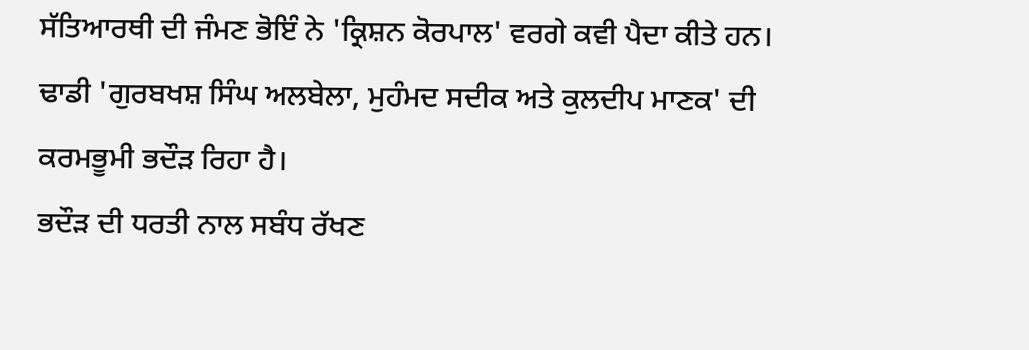ਸੱਤਿਆਰਥੀ ਦੀ ਜੰਮਣ ਭੋਇੰ ਨੇ 'ਕ੍ਰਿਸ਼ਨ ਕੋਰਪਾਲ' ਵਰਗੇ ਕਵੀ ਪੈਦਾ ਕੀਤੇ ਹਨ।
ਢਾਡੀ 'ਗੁਰਬਖਸ਼ ਸਿੰਘ ਅਲਬੇਲਾ, ਮੁਹੰਮਦ ਸਦੀਕ ਅਤੇ ਕੁਲਦੀਪ ਮਾਣਕ' ਦੀ ਕਰਮਭੂਮੀ ਭਦੌੜ ਰਿਹਾ ਹੈ।
ਭਦੌੜ ਦੀ ਧਰਤੀ ਨਾਲ ਸਬੰਧ ਰੱਖਣ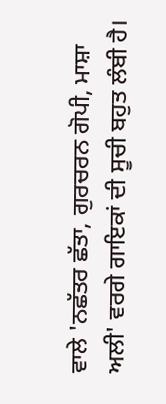ਵਾਲੇ 'ਨਛੱਤਰ ਛੱਤਾ, ਗੁਰਚਰਨ ਗੋਪੀ, ਮਾਸ਼ਾ ਅਲੀ' ਵਰਗੇ ਗਾਇਕਾਂ ਦੀ ਸੂਚੀ ਬਹੁਤ ਲੰਬੀ ਹੈ।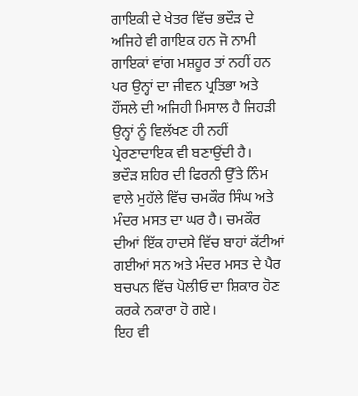ਗਾਇਕੀ ਦੇ ਖੇਤਰ ਵਿੱਚ ਭਦੌੜ ਦੇ ਅਜਿਹੇ ਵੀ ਗਾਇਕ ਹਨ ਜੋ ਨਾਮੀ ਗਾਇਕਾਂ ਵਾਂਗ ਮਸ਼ਹੂਰ ਤਾਂ ਨਹੀਂ ਹਨ ਪਰ ਉਨ੍ਹਾਂ ਦਾ ਜੀਵਨ ਪ੍ਰਤਿਭਾ ਅਤੇ ਹੌਂਸਲੇ ਦੀ ਅਜਿਹੀ ਮਿਸਾਲ ਹੈ ਜਿਹੜੀ ਉਨ੍ਹਾਂ ਨੂੰ ਵਿਲੱਖਣ ਹੀ ਨਹੀਂ ਪ੍ਰੇਰਣਾਦਾਇਕ ਵੀ ਬਣਾਉਂਦੀ ਹੈ।
ਭਦੌੜ ਸ਼ਹਿਰ ਦੀ ਫਿਰਨੀ ਉੱਤੇ ਨਿੰਮ ਵਾਲੇ ਮੁਹੱਲੇ ਵਿੱਚ ਚਮਕੌਰ ਸਿੰਘ ਅਤੇ ਮੰਦਰ ਮਸਤ ਦਾ ਘਰ ਹੈ। ਚਮਕੌਰ ਦੀਆਂ ਇੱਕ ਹਾਦਸੇ ਵਿੱਚ ਬਾਹਾਂ ਕੱਟੀਆਂ ਗਈਆਂ ਸਨ ਅਤੇ ਮੰਦਰ ਮਸਤ ਦੇ ਪੈਰ ਬਚਪਨ ਵਿੱਚ ਪੋਲੀਓ ਦਾ ਸ਼ਿਕਾਰ ਹੋਣ ਕਰਕੇ ਨਕਾਰਾ ਹੋ ਗਏ।
ਇਹ ਵੀ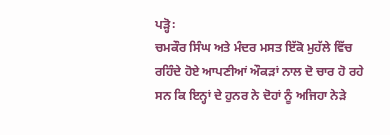ਪੜ੍ਹੋ꞉
ਚਮਕੌਰ ਸਿੰਘ ਅਤੇ ਮੰਦਰ ਮਸਤ ਇੱਕੋ ਮੁਹੱਲੇ ਵਿੱਚ ਰਹਿੰਦੇ ਹੋਏ ਆਪਣੀਆਂ ਔਕੜਾਂ ਨਾਲ ਦੋ ਚਾਰ ਹੋ ਰਹੇ ਸਨ ਕਿ ਇਨ੍ਹਾਂ ਦੇ ਹੁਨਰ ਨੇ ਦੋਹਾਂ ਨੂੰ ਅਜਿਹਾ ਨੇੜੇ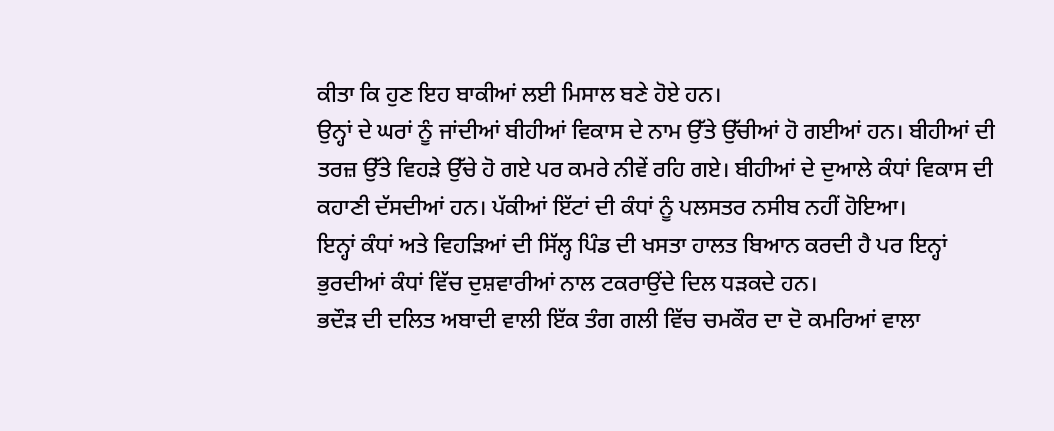ਕੀਤਾ ਕਿ ਹੁਣ ਇਹ ਬਾਕੀਆਂ ਲਈ ਮਿਸਾਲ ਬਣੇ ਹੋਏ ਹਨ।
ਉਨ੍ਹਾਂ ਦੇ ਘਰਾਂ ਨੂੰ ਜਾਂਦੀਆਂ ਬੀਹੀਆਂ ਵਿਕਾਸ ਦੇ ਨਾਮ ਉੱਤੇ ਉੱਚੀਆਂ ਹੋ ਗਈਆਂ ਹਨ। ਬੀਹੀਆਂ ਦੀ ਤਰਜ਼ ਉੱਤੇ ਵਿਹੜੇ ਉੱਚੇ ਹੋ ਗਏ ਪਰ ਕਮਰੇ ਨੀਵੇਂ ਰਹਿ ਗਏ। ਬੀਹੀਆਂ ਦੇ ਦੁਆਲੇ ਕੰਧਾਂ ਵਿਕਾਸ ਦੀ ਕਹਾਣੀ ਦੱਸਦੀਆਂ ਹਨ। ਪੱਕੀਆਂ ਇੱਟਾਂ ਦੀ ਕੰਧਾਂ ਨੂੰ ਪਲਸਤਰ ਨਸੀਬ ਨਹੀਂ ਹੋਇਆ।
ਇਨ੍ਹਾਂ ਕੰਧਾਂ ਅਤੇ ਵਿਹੜਿਆਂ ਦੀ ਸਿੱਲ੍ਹ ਪਿੰਡ ਦੀ ਖਸਤਾ ਹਾਲਤ ਬਿਆਨ ਕਰਦੀ ਹੈ ਪਰ ਇਨ੍ਹਾਂ ਭੁਰਦੀਆਂ ਕੰਧਾਂ ਵਿੱਚ ਦੁਸ਼ਵਾਰੀਆਂ ਨਾਲ ਟਕਰਾਉਂਦੇ ਦਿਲ ਧੜਕਦੇ ਹਨ।
ਭਦੌੜ ਦੀ ਦਲਿਤ ਅਬਾਦੀ ਵਾਲੀ ਇੱਕ ਤੰਗ ਗਲੀ ਵਿੱਚ ਚਮਕੌਰ ਦਾ ਦੋ ਕਮਰਿਆਂ ਵਾਲਾ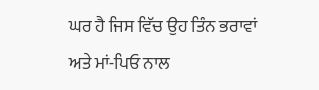ਘਰ ਹੈ ਜਿਸ ਵਿੱਚ ਉਹ ਤਿੰਨ ਭਰਾਵਾਂ ਅਤੇ ਮਾਂ-ਪਿਓ ਨਾਲ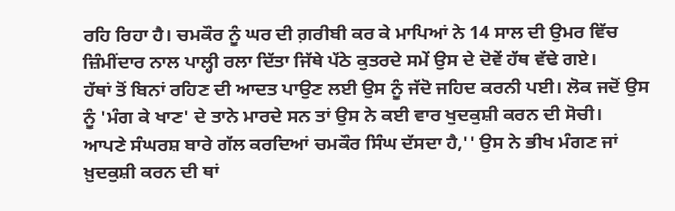ਰਹਿ ਰਿਹਾ ਹੈ। ਚਮਕੌਰ ਨੂੰ ਘਰ ਦੀ ਗ਼ਰੀਬੀ ਕਰ ਕੇ ਮਾਪਿਆਂ ਨੇ 14 ਸਾਲ ਦੀ ਉਮਰ ਵਿੱਚ ਜ਼ਿੰਮੀਂਦਾਰ ਨਾਲ ਪਾਲ੍ਹੀ ਰਲਾ ਦਿੱਤਾ ਜਿੱਥੇ ਪੱਠੇ ਕੁਤਰਦੇ ਸਮੇਂ ਉਸ ਦੇ ਦੋਵੇਂ ਹੱਥ ਵੱਢੇ ਗਏ।
ਹੱਥਾਂ ਤੋਂ ਬਿਨਾਂ ਰਹਿਣ ਦੀ ਆਦਤ ਪਾਉਣ ਲਈ ਉਸ ਨੂੰ ਜੱਦੋ ਜਹਿਦ ਕਰਨੀ ਪਈ। ਲੋਕ ਜਦੋਂ ਉਸ ਨੂੰ 'ਮੰਗ ਕੇ ਖਾਣ' ਦੇ ਤਾਨੇ ਮਾਰਦੇ ਸਨ ਤਾਂ ਉਸ ਨੇ ਕਈ ਵਾਰ ਖੁਦਕੁਸ਼ੀ ਕਰਨ ਦੀ ਸੋਚੀ।
ਆਪਣੇ ਸੰਘਰਸ਼ ਬਾਰੇ ਗੱਲ ਕਰਦਿਆਂ ਚਮਕੌਰ ਸਿੰਘ ਦੱਸਦਾ ਹੈ,'' ਉਸ ਨੇ ਭੀਖ ਮੰਗਣ ਜਾਂ ਖ਼ੁਦਕੁਸ਼ੀ ਕਰਨ ਦੀ ਥਾਂ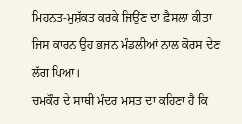ਮਿਹਨਤ-ਮੁਸ਼ੱਕਤ ਕਰਕੇ ਜਿਉਂਣ ਦਾ ਫ਼ੈਸਲਾ ਕੀਤਾ ਜਿਸ ਕਾਰਨ ਉਹ ਭਜਨ ਮੰਡਲੀਆਂ ਨਾਲ ਕੋਰਸ ਦੇਣ ਲੱਗ ਪਿਆ।
ਚਮਕੌਰ ਦੇ ਸਾਥੀ ਮੰਦਰ ਮਸਤ ਦਾ ਕਹਿਣਾ ਹੈ ਕਿ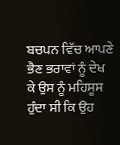ਬਚਪਨ ਵਿੱਚ ਆਪਣੇ ਭੈਣ ਭਰਾਵਾਂ ਨੂੰ ਦੇਖ ਕੇ ਉਸ ਨੂੰ ਮਹਿਸੂਸ ਹੁੰਦਾ ਸੀ ਕਿ ਉਹ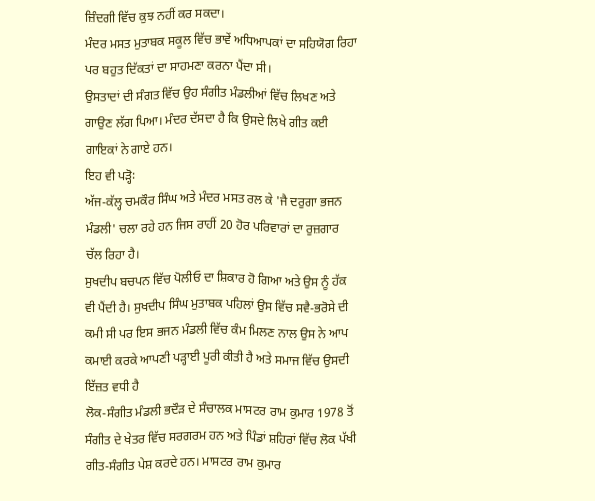ਜ਼ਿੰਦਗੀ ਵਿੱਚ ਕੁਝ ਨਹੀਂ ਕਰ ਸਕਦਾ।
ਮੰਦਰ ਮਸਤ ਮੁਤਾਬਕ ਸਕੂਲ ਵਿੱਚ ਭਾਵੇਂ ਅਧਿਆਪਕਾਂ ਦਾ ਸਹਿਯੋਗ ਰਿਹਾ ਪਰ ਬਹੁਤ ਦਿੱਕਤਾਂ ਦਾ ਸਾਹਮਣਾ ਕਰਨਾ ਪੈਂਦਾ ਸੀ।
ਉਸਤਾਦਾਂ ਦੀ ਸੰਗਤ ਵਿੱਚ ਉਹ ਸੰਗੀਤ ਮੰਡਲੀਆਂ ਵਿੱਚ ਲਿਖਣ ਅਤੇ ਗਾਉਣ ਲੱਗ ਪਿਆ। ਮੰਦਰ ਦੱਸਦਾ ਹੈ ਕਿ ਉਸਦੇ ਲਿਖੇ ਗੀਤ ਕਈ ਗਾਇਕਾਂ ਨੇ ਗਾਏ ਹਨ।
ਇਹ ਵੀ ਪੜ੍ਹੋ꞉
ਅੱਜ-ਕੱਲ੍ਹ ਚਮਕੌਰ ਸਿੰਘ ਅਤੇ ਮੰਦਰ ਮਸਤ ਰਲ ਕੇ 'ਜੈ ਦਰੁਗਾ ਭਜਨ ਮੰਡਲੀ' ਚਲਾ ਰਹੇ ਹਨ ਜਿਸ ਰਾਹੀਂ 20 ਹੋਰ ਪਰਿਵਾਰਾਂ ਦਾ ਰੁਜ਼ਗਾਰ ਚੱਲ ਰਿਹਾ ਹੈ।
ਸੁਖਦੀਪ ਬਚਪਨ ਵਿੱਚ ਪੋਲੀਓ ਦਾ ਸ਼ਿਕਾਰ ਹੋ ਗਿਆ ਅਤੇ ਉਸ ਨੂੰ ਹੱਕ ਵੀ ਪੈਂਦੀ ਹੈ। ਸੁਖਦੀਪ ਸਿੰਘ ਮੁਤਾਬਕ ਪਹਿਲਾਂ ਉਸ ਵਿੱਚ ਸਵੈ-ਭਰੋਸੇ ਦੀ ਕਮੀ ਸੀ ਪਰ ਇਸ ਭਜਨ ਮੰਡਲੀ ਵਿੱਚ ਕੰਮ ਮਿਲਣ ਨਾਲ ਉਸ ਨੇ ਆਪ ਕਮਾਈ ਕਰਕੇ ਆਪਣੀ ਪੜ੍ਹਾਈ ਪੂਰੀ ਕੀਤੀ ਹੈ ਅਤੇ ਸਮਾਜ ਵਿੱਚ ਉਸਦੀ ਇੱਜ਼ਤ ਵਧੀ ਹੈ
ਲੋਕ-ਸੰਗੀਤ ਮੰਡਲੀ ਭਦੌੜ ਦੇ ਸੰਚਾਲਕ ਮਾਸਟਰ ਰਾਮ ਕੁਮਾਰ 1978 ਤੋਂ ਸੰਗੀਤ ਦੇ ਖੇਤਰ ਵਿੱਚ ਸਰਗਰਮ ਹਨ ਅਤੇ ਪਿੰਡਾਂ ਸ਼ਹਿਰਾਂ ਵਿੱਚ ਲੋਕ ਪੱਖੀ ਗੀਤ-ਸੰਗੀਤ ਪੇਸ਼ ਕਰਦੇ ਹਨ। ਮਾਸਟਰ ਰਾਮ ਕੁਮਾਰ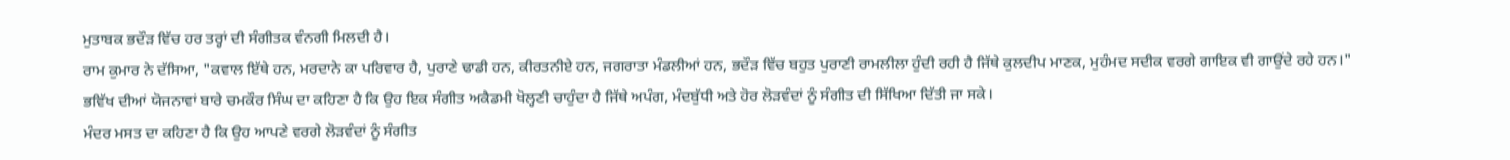ਮੁਤਾਬਕ ਭਦੌੜ ਵਿੱਚ ਹਰ ਤਰ੍ਹਾਂ ਦੀ ਸੰਗੀਤਕ ਵੰਨਗੀ ਮਿਲਦੀ ਹੈ।
ਰਾਮ ਕੁਮਾਰ ਨੇ ਦੱਸਿਆ, "ਕਵਾਲ ਇੱਥੇ ਹਨ, ਮਰਦਾਨੇ ਕਾ ਪਰਿਵਾਰ ਹੈ, ਪੁਰਾਣੇ ਢਾਡੀ ਹਨ, ਕੀਰਤਨੀਏ ਹਨ, ਜਗਰਾਤਾ ਮੰਡਲੀਆਂ ਹਨ, ਭਦੌੜ ਵਿੱਚ ਬਹੁਤ ਪੁਰਾਣੀ ਰਾਮਲੀਲਾ ਹੁੰਦੀ ਰਹੀ ਹੈ ਜਿੱਥੇ ਕੁਲਦੀਪ ਮਾਣਕ, ਮੁਹੰਮਦ ਸਦੀਕ ਵਰਗੇ ਗਾਇਕ ਵੀ ਗਾਉਂਦੇ ਰਹੇ ਹਨ।"
ਭਵਿੱਖ ਦੀਆਂ ਯੋਜਨਾਵਾਂ ਬਾਰੇ ਚਮਕੌਰ ਸਿੰਘ ਦਾ ਕਹਿਣਾ ਹੈ ਕਿ ਉਹ ਇਕ ਸੰਗੀਤ ਅਕੈਡਮੀ ਖੋਲ੍ਹਣੀ ਚਾਹੁੰਦਾ ਹੈ ਜਿੱਥੇ ਅਪੰਗ, ਮੰਦਬੁੱਧੀ ਅਤੇ ਹੋਰ ਲੋੜਵੰਦਾਂ ਨੂੰ ਸੰਗੀਤ ਦੀ ਸਿੱਖਿਆ ਦਿੱਤੀ ਜਾ ਸਕੇ।
ਮੰਦਰ ਮਸਤ ਦਾ ਕਹਿਣਾ ਹੈ ਕਿ ਉਹ ਆਪਣੇ ਵਰਗੇ ਲੋੜਵੰਦਾਂ ਨੂੰ ਸੰਗੀਤ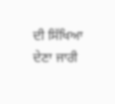ਦੀ ਸਿੱਖਿਆ ਦੇਣਾ ਜਾਰੀ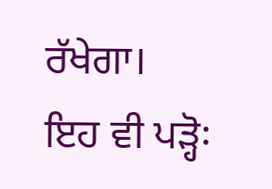ਰੱਖੇਗਾ।
ਇਹ ਵੀ ਪੜ੍ਹੋ꞉